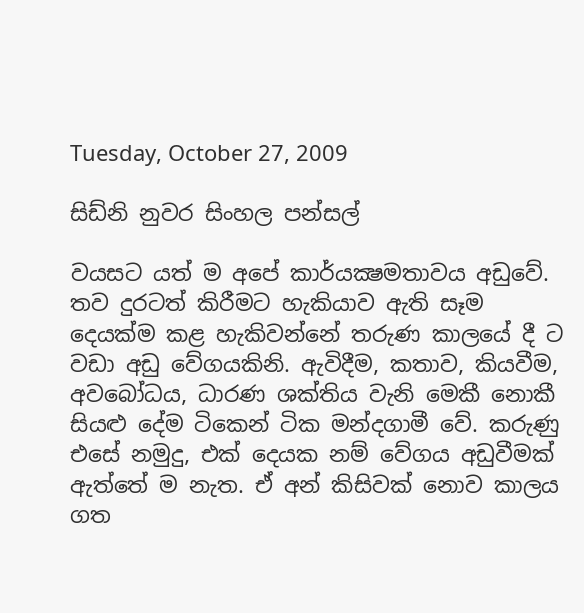Tuesday, October 27, 2009

සිඩ්නි නුවර සිංහල පන්සල්

වයසට යත් ම අපේ කාර්යක්‍ෂමතාවය අඩුවේ. තව දුරටත් කිරීමට හැකියාව ඇති සෑම දෙයක්ම කළ හැකිවන්නේ තරුණ කාලයේ දී ට වඩා අඩු වේගයකිනි. ඇවිදීම, කතාව, කියවීම, අවබෝධය, ධාරණ ශක්තිය වැනි මෙකී නොකී සියළු දේම ටිකෙන් ටික මන්දගාමී වේ. කරුණු එසේ නමුදු, එක් දෙයක නම් වේගය අඩුවීමක් ඇත්තේ ම නැත. ඒ අන් කිසිවක් නොව කාලය ගත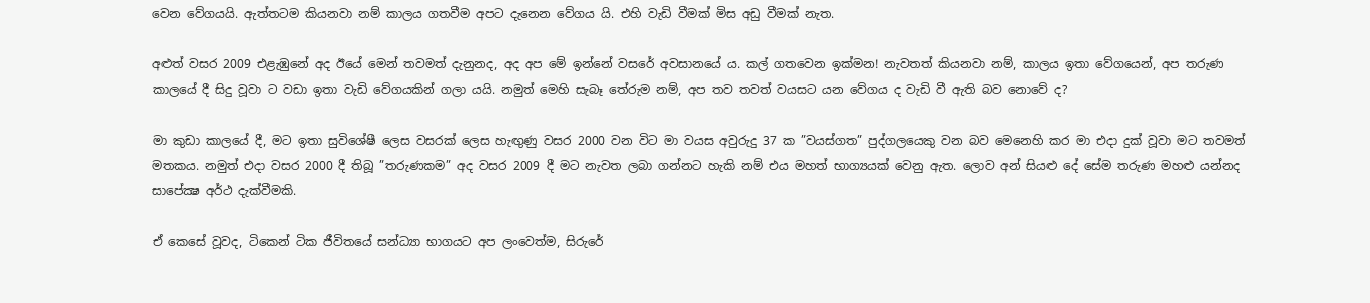වෙන වේගයයි. ඇත්තටම කියනවා නම් කාලය ගතවීම අපට දැනෙන වේගය යි. එහි වැඩි වීමක් මිස අඩු වීමක් නැත.

අළුත් වසර 2009 එළැඹුනේ අද ඊයේ මෙන් තවමත් දැනුනද, අද අප මේ ඉන්නේ වසරේ අවසානයේ ය. කල් ගතවෙන ඉක්මන! නැවතත් කියනවා නම්, කාලය ඉතා වේගයෙන්, අප තරුණ කාලයේ දී සිදු වූවා ට වඩා ඉතා වැඩි වේගයකින් ගලා යයි. නමුත් මෙහි සැබෑ තේරුම නම්, අප තව තවත් වයසට යන වේගය ද වැඩි වී ඇති බව නොවේ ද?

මා කුඩා කාලයේ දී, මට ඉතා සුවිශේෂී ලෙස වසරක් ලෙස හැඟුණු වසර 2000 වන විට මා වයස අවුරුදු 37 ක ”වයස්ගත” පුද්ගලයෙකු වන බව මෙනෙහි කර මා එදා දුක් වූවා මට තවමත් මතකය. නමුත් එදා වසර 2000 දී තිබූ ”තරුණකම” අද වසර 2009 දී මට නැවත ලබා ගන්නට හැකි නම් එය මහත් භාග්‍යයක් වෙනු ඇත. ලොව අන් සියළු දේ සේම තරුණ මහළු යන්නද සාපේක්‍ෂ අර්ථ දැක්වීමකි.

ඒ කෙසේ වූවද, ටිකෙන් ටික ජීවිතයේ සන්ධ්‍යා භාගයට අප ලංවෙත්ම, සිරුරේ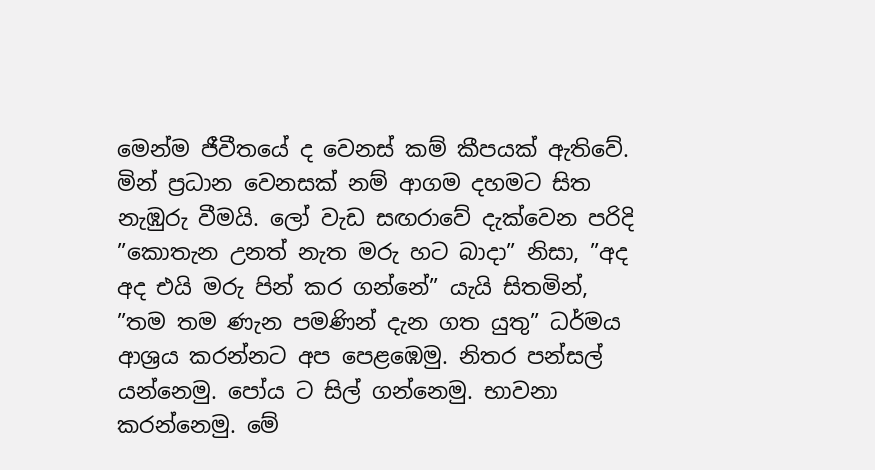මෙන්ම ජීවීතයේ ද වෙනස් කම් කීපයක් ඇතිවේ. මින් ප්‍රධාන වෙනසක් නම් ආගම දහමට සිත නැඹුරු වීමයි. ලෝ වැඩ සඟරාවේ දැක්වෙන පරිදි ”කොතැන උනත් නැත මරු හට බාදා” නිසා, ”අද අද එයි මරු පින් කර ගන්නේ” යැයි සිතමින්, ”තම තම ණැන පමණින් දැන ගත යුතු” ධර්මය ආශ්‍රය කරන්නට අප පෙළඹෙමු. නිතර පන්සල් යන්නෙමු. පෝය ට සිල් ගන්නෙමු. භාවනා කරන්නෙමු. මේ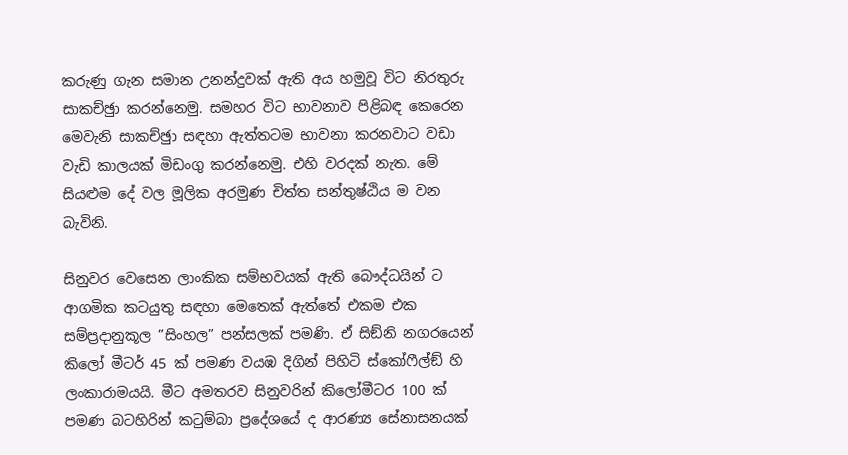කරුණු ගැන සමාන උනන්දුවක් ඇති අය හමුවූ විට නිරතුරු සාකච්ඡුා කරන්නෙමු. සමහර විට භාවනාව පිළිබඳ කෙරෙන මෙවැනි සාකච්ඡුා සඳහා ඇත්තටම භාවනා කරනවාට වඩා වැඩි කාලයක් මිඩංගු කරන්නෙමු. එහි වරදක් නැත. මේ සියළුම දේ වල මූලික අරමුණ චිත්ත සන්තුෂ්ඨිය ම වන බැවිනි.

සිනුවර වෙසෙන ලාංකික සම්භවයක් ඇති බෞද්ධයින් ට ආගමික කටයුතු සඳහා මෙතෙක් ඇත්තේ එකම එක සම්ප්‍රදානුකූල ”සිංහල” පන්සලක් පමණි. ඒ සිඞ්නි නගරයෙන් කිලෝ මීටර් 45 ක් පමණ වයඹ දිගින් පිහිටි ස්කෝෆීල්ඞ් හි ලංකාරාමයයි. මීට අමතරව සිනුවරින් කිලෝමීටර 100 ක් පමණ බටහිරින් කටුම්බා ප්‍රදේශයේ ද ආරණ්‍ය සේනාසනයක්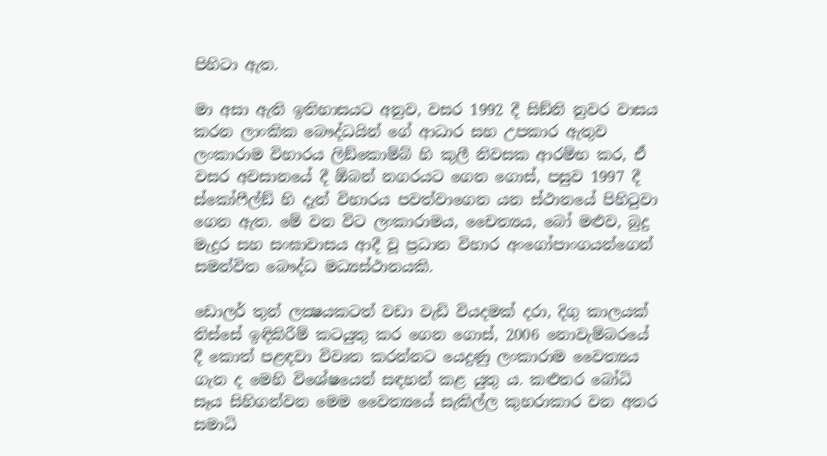පිහිටා ඇත.

මා අසා ඇති ඉතිහාසයට අනුව, වසර 1992 දී සිඞ්නි නුවර වාසය කරන ලාංකික බෞද්ධයින් ගේ ආධාර සහ උපකාර ඇතුව ලංකාරාම විහාරය ලිඞ්කොම්බ් හි කුලී නිවසක ආරම්භ කර, ඒ වසර අවසානයේ දී ඕබන් නගරයට ගෙන ගොස්, පසුව 1997 දී ස්කෝෆීල්ඞ් හි දැන් විහාරය පවත්වාගෙන යන ස්ථානයේ පිහිටුවා ගෙන ඇත. මේ වන විට ලංකාරාමය, චෛත්‍යය, බෝ මළුව, බුදු මැදුර සහ සංඝාවාසය ආදී වූ ප්‍රධාන විහාර අංගෝපාංගයන්ගෙන් සමන්විත බෞද්ධ මධ්‍යස්ථානයකි.

ඩොලර් තුන් ලක්‍ෂයකටත් වඩා වැඩි වියදමක් දරා, දිගු කාලයක් තිස්සේ ඉඳිකිරීම් කටයුතු කර ගෙන ගොස්, 2006 නොවැම්බරයේ දී කොත් පළඳවා විවෘත කරන්නට යෙදුණු ලංකාරාම වෛත්‍යය ගැන ද මෙහි විශේෂයෙන් සඳහන් කළ යුතු ය. කළුතර බෝධි සෑය සිහිගන්වන මෙම වෛත්‍යයේ සැකිල්ල කුහරාකාර වන අතර සමාධි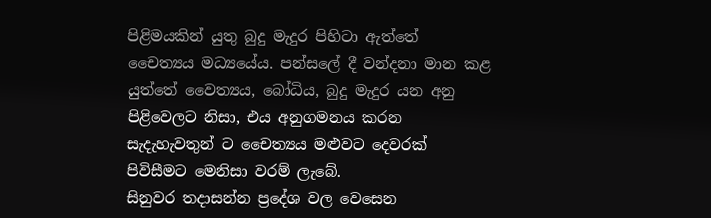පිළිමයකින් යුතු බුදු මැදුර පිහිටා ඇත්තේ චෛත්‍යය මධ්‍යයේය. පන්සලේ දී වන්දනා මාන කළ යුත්තේ වෛත්‍යය, බෝධිය, බුදු මැදුර යන අනු පිළිවෙලට නිසා, එය අනුගමනය කරන සැදැහැවතුන් ට චෛත්‍යය මළුවට දෙවරක් පිවිසීමට මෙනිසා වරම් ලැබේ.
සිනුවර තදාසන්න ප්‍රදේශ වල වෙසෙන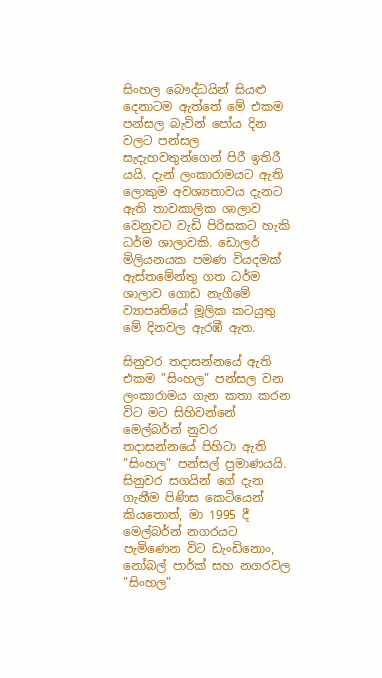සිංහල බෞද්ධයින් සියළු දෙනාටම ඇත්තේ මේ එකම පන්සල බැවින් පෝය දින වලට පන්සල සැදැහවතුන්ගෙන් පිරී ඉතිරී යයි. දැන් ලංකාරාමයට ඇති ලොකුම අවශ්‍යතාවය දැනට ඇති තාවකාලික ශාලාව වෙනුවට වැඩි පිරිසකට හැකි ධර්ම ශාලාවකි. ඩොලර් මිලියනයක පමණ වියදමක් ඇස්තමේන්තු ගත ධර්ම ශාලාව ගොඩ නැගීමේ ව්‍යාපෘතියේ මූලික කටයුතු මේ දිනවල ඇරඹී ඇත.

සිනුවර තදාසන්නයේ ඇති එකම ”සිංහල” පන්සල වන ලංකාරාමය ගැන කතා කරන විට මට සිහිවන්නේ මෙල්බර්න් නුවර තදාසන්නයේ පිහිටා ඇති ”සිංහල” පන්සල් ප්‍රමාණයයි. සිනුවර සගයින් ගේ දැන ගැනීම පිණිස කෙටියෙන් කියතොත්, මා 1995 දී මෙල්බර්න් නගරයට පැමිණෙන විට ඩැංඩිනොං, නෝබල් පාර්ක් සහ නගරවල ”සිංහල”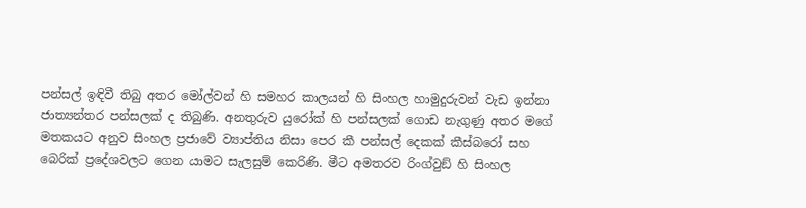පන්සල් ඉඳිවී තිබු අතර මෝල්වන් හි සමහර කාලයන් හි සිංහල හාමුදුරුවන් වැඩ ඉන්නා ජාත්‍යන්තර පන්සලක් ද තිබුණි. අනතුරුව යුරෝක් හි පන්සලක් ගොඩ නැගුණු අතර මගේ මතකයට අනුව සිංහල ප්‍රජාවේ ව්‍යාප්තිය නිසා පෙර කී පන්සල් දෙකක් කීස්බරෝ සහ බෙරික් ප්‍රදේශවලට ගෙන යාමට සැලසුම් කෙරිණි. මීට අමතරව රිංග්වුඞ් හි සිංහල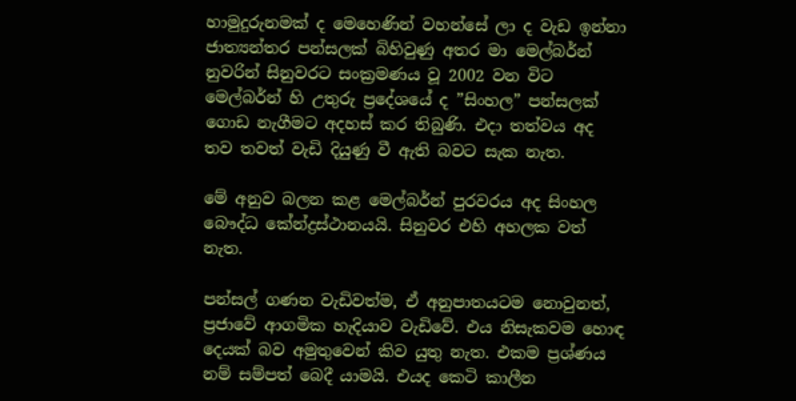හාමුදුරුනමක් ද මෙහෙණින් වහන්සේ ලා ද වැඩ ඉන්නා ජාත්‍යන්තර පන්සලක් බිහිවුණු අතර මා මෙල්බර්න් නුවරින් සිනුවරට සංක්‍රමණය වූ 2002 වන විට මෙල්බර්න් හි උතුරු ප්‍රදේශයේ ද ”සිංහල” පන්සලක් ගොඩ නැගීමට අදහස් කර තිබුණි. එදා තත්වය අද තව තවත් වැඩි දියුණු වී ඇති බවට සැක නැත.

මේ අනුව බලන කළ මෙල්බර්න් පුරවරය අද සිංහල බෞද්ධ කේන්ද්‍රස්ථානයයි. සිනුවර එහි අහලක වත් නැත.

පන්සල් ගණන වැඩිවත්ම, ඒ අනුපාතයටම නොවුනත්, ප්‍රජාවේ ආගමික හැදියාව වැඩිවේ. එය නිසැකවම හොඳ දෙයක් බව අමුතුවෙන් කිව යුතු නැත. එකම ප්‍රශ්ණය නම් සම්පත් බෙදී යාමයි. එයද කෙටි කාලීන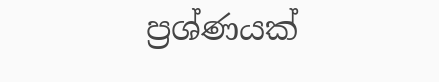ප්‍රශ්ණයක්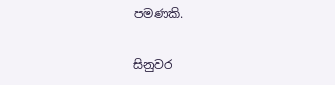පමණකි.

සිනුවර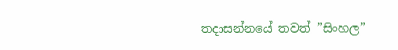තදාසන්නයේ තවත් ”සිංහල”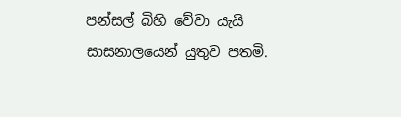පන්සල් බිහි වේවා යැයි සාසනාලයෙන් යුතුව පතමි.